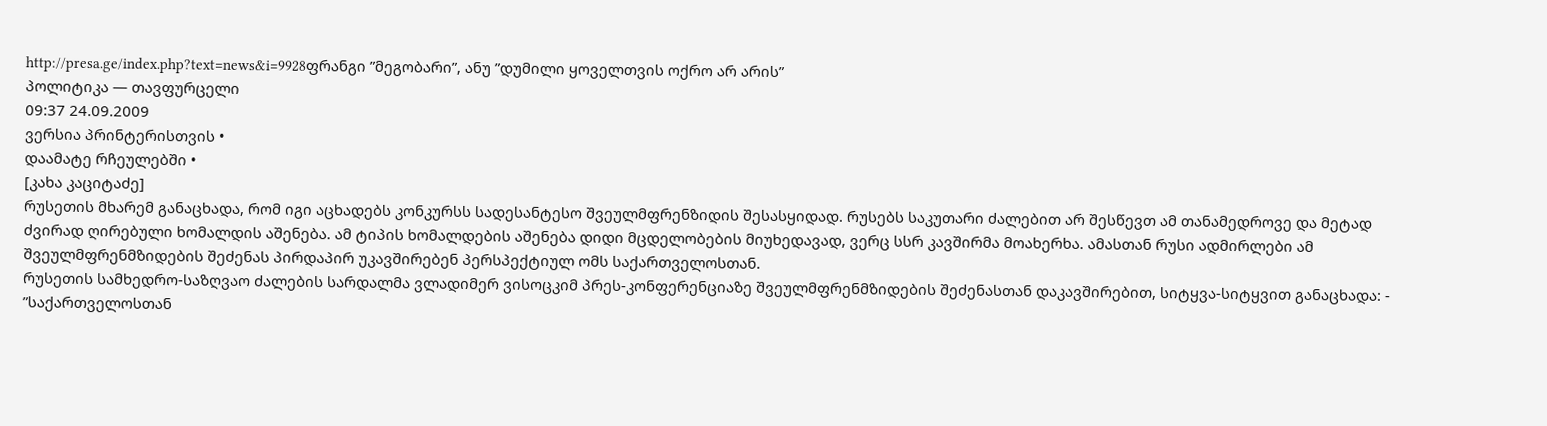http://presa.ge/index.php?text=news&i=9928ფრანგი ”მეგობარი”, ანუ ”დუმილი ყოველთვის ოქრო არ არის”
პოლიტიკა — თავფურცელი
09:37 24.09.2009
ვერსია პრინტერისთვის •
დაამატე რჩეულებში •
[კახა კაციტაძე]
რუსეთის მხარემ განაცხადა, რომ იგი აცხადებს კონკურსს სადესანტესო შვეულმფრენზიდის შესასყიდად. რუსებს საკუთარი ძალებით არ შესწევთ ამ თანამედროვე და მეტად ძვირად ღირებული ხომალდის აშენება. ამ ტიპის ხომალდების აშენება დიდი მცდელობების მიუხედავად, ვერც სსრ კავშირმა მოახერხა. ამასთან რუსი ადმირლები ამ შვეულმფრენმზიდების შეძენას პირდაპირ უკავშირებენ პერსპექტიულ ომს საქართველოსთან.
რუსეთის სამხედრო-საზღვაო ძალების სარდალმა ვლადიმერ ვისოცკიმ პრეს-კონფერენციაზე შვეულმფრენმზიდების შეძენასთან დაკავშირებით, სიტყვა-სიტყვით განაცხადა: - ”საქართველოსთან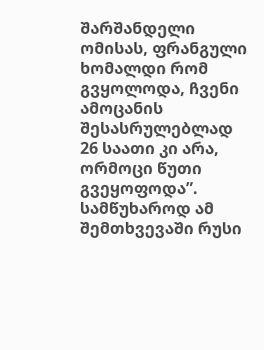შარშანდელი ომისას, ფრანგული ხომალდი რომ გვყოლოდა, ჩვენი ამოცანის შესასრულებლად 26 საათი კი არა, ორმოცი წუთი გვეყოფოდა”. სამწუხაროდ ამ შემთხვევაში რუსი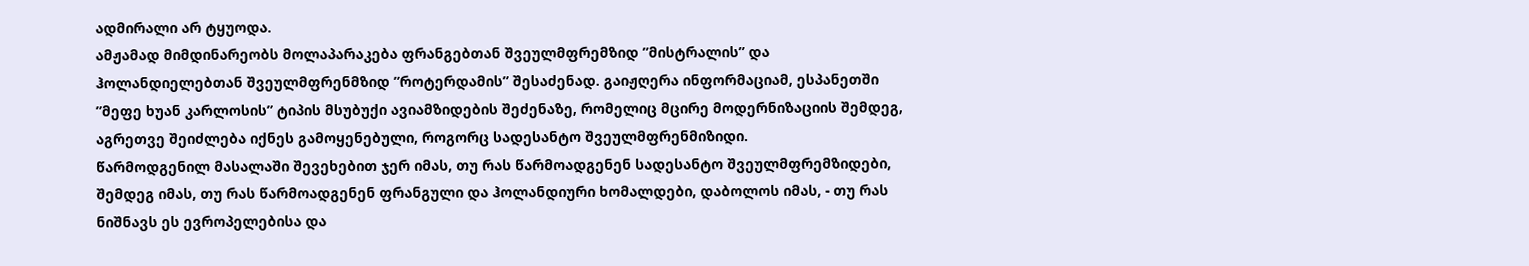ადმირალი არ ტყუოდა.
ამჟამად მიმდინარეობს მოლაპარაკება ფრანგებთან შვეულმფრემზიდ ”მისტრალის” და ჰოლანდიელებთან შვეულმფრენმზიდ ”როტერდამის” შესაძენად. გაიჟღერა ინფორმაციამ, ესპანეთში ”მეფე ხუან კარლოსის” ტიპის მსუბუქი ავიამზიდების შეძენაზე, რომელიც მცირე მოდერნიზაციის შემდეგ, აგრეთვე შეიძლება იქნეს გამოყენებული, როგორც სადესანტო შვეულმფრენმიზიდი.
წარმოდგენილ მასალაში შევეხებით ჯერ იმას, თუ რას წარმოადგენენ სადესანტო შვეულმფრემზიდები, შემდეგ იმას, თუ რას წარმოადგენენ ფრანგული და ჰოლანდიური ხომალდები, დაბოლოს იმას, - თუ რას ნიშნავს ეს ევროპელებისა და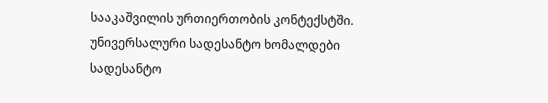სააკაშვილის ურთიერთობის კონტექსტში.
უნივერსალური სადესანტო ხომალდები
სადესანტო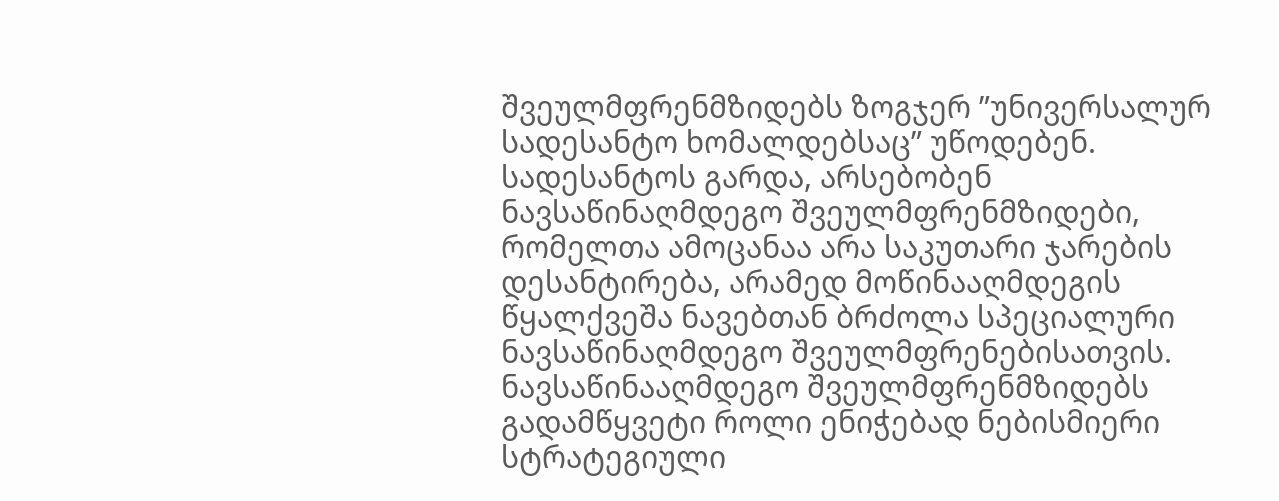შვეულმფრენმზიდებს ზოგჯერ ”უნივერსალურ სადესანტო ხომალდებსაც” უწოდებენ. სადესანტოს გარდა, არსებობენ ნავსაწინაღმდეგო შვეულმფრენმზიდები, რომელთა ამოცანაა არა საკუთარი ჯარების დესანტირება, არამედ მოწინააღმდეგის წყალქვეშა ნავებთან ბრძოლა სპეციალური ნავსაწინაღმდეგო შვეულმფრენებისათვის. ნავსაწინააღმდეგო შვეულმფრენმზიდებს გადამწყვეტი როლი ენიჭებად ნებისმიერი სტრატეგიული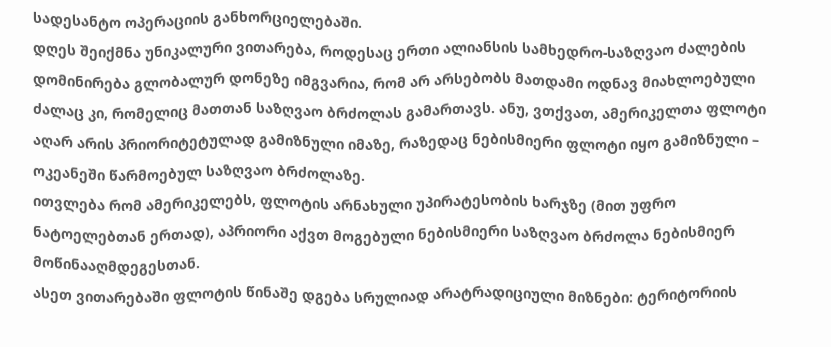სადესანტო ოპერაციის განხორციელებაში.
დღეს შეიქმნა უნიკალური ვითარება, როდესაც ერთი ალიანსის სამხედრო-საზღვაო ძალების დომინირება გლობალურ დონეზე იმგვარია, რომ არ არსებობს მათდამი ოდნავ მიახლოებული ძალაც კი, რომელიც მათთან საზღვაო ბრძოლას გამართავს. ანუ, ვთქვათ, ამერიკელთა ფლოტი აღარ არის პრიორიტეტულად გამიზნული იმაზე, რაზედაც ნებისმიერი ფლოტი იყო გამიზნული – ოკეანეში წარმოებულ საზღვაო ბრძოლაზე.
ითვლება რომ ამერიკელებს, ფლოტის არნახული უპირატესობის ხარჯზე (მით უფრო ნატოელებთან ერთად), აპრიორი აქვთ მოგებული ნებისმიერი საზღვაო ბრძოლა ნებისმიერ მოწინააღმდეგესთან.
ასეთ ვითარებაში ფლოტის წინაშე დგება სრულიად არატრადიციული მიზნები: ტერიტორიის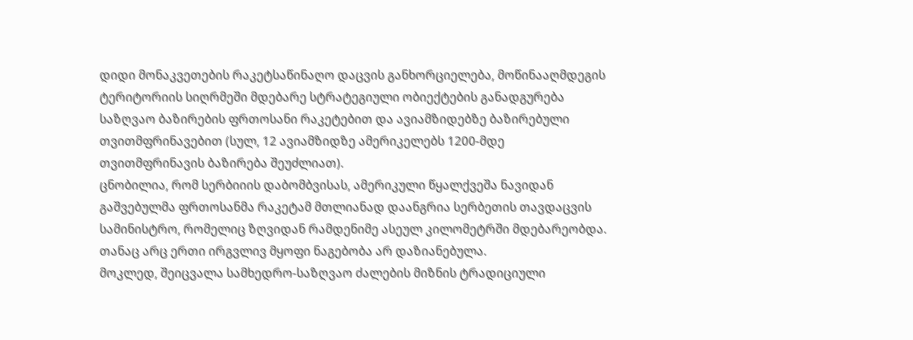დიდი მონაკვეთების რაკეტსაწინაღო დაცვის განხორციელება, მოწინააღმდეგის ტერიტორიის სიღრმეში მდებარე სტრატეგიული ობიექტების განადგურება საზღვაო ბაზირების ფრთოსანი რაკეტებით და ავიამზიდებზე ბაზირებული თვითმფრინავებით (სულ, 12 ავიამზიდზე ამერიკელებს 1200-მდე თვითმფრინავის ბაზირება შეუძლიათ).
ცნობილია, რომ სერბიიის დაბომბვისას, ამერიკული წყალქვეშა ნავიდან გაშვებულმა ფრთოსანმა რაკეტამ მთლიანად დაანგრია სერბეთის თავდაცვის სამინისტრო, რომელიც ზღვიდან რამდენიმე ასეულ კილომეტრში მდებარეობდა. თანაც არც ერთი ირგვლივ მყოფი ნაგებობა არ დაზიანებულა.
მოკლედ, შეიცვალა სამხედრო-საზღვაო ძალების მიზნის ტრადიციული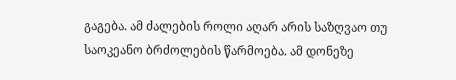გაგება. ამ ძალების როლი აღარ არის საზღვაო თუ საოკეანო ბრძოლების წარმოება. ამ დონეზე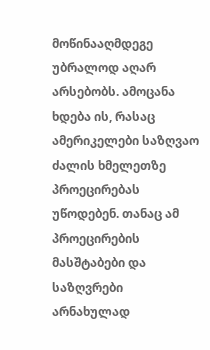მოწინააღმდეგე უბრალოდ აღარ არსებობს. ამოცანა ხდება ის, რასაც ამერიკელები საზღვაო ძალის ხმელეთზე პროეცირებას უწოდებენ. თანაც ამ პროეცირების მასშტაბები და საზღვრები არნახულად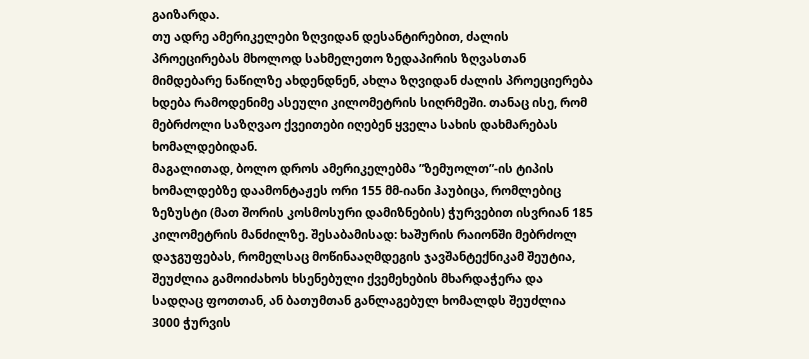გაიზარდა.
თუ ადრე ამერიკელები ზღვიდან დესანტირებით, ძალის პროეცირებას მხოლოდ სახმელეთო ზედაპირის ზღვასთან მიმდებარე ნაწილზე ახდენდნენ, ახლა ზღვიდან ძალის პროეციერება ხდება რამოდენიმე ასეული კილომეტრის სიღრმეში. თანაც ისე, რომ მებრძოლი საზღვაო ქვეითები იღებენ ყველა სახის დახმარებას ხომალდებიდან.
მაგალითად, ბოლო დროს ამერიკელებმა ”ზემუოლთ”-ის ტიპის ხომალდებზე დაამონტაჟეს ორი 155 მმ-იანი ჰაუბიცა, რომლებიც ზეზუსტი (მათ შორის კოსმოსური დამიზნების) ჭურვებით ისვრიან 185 კილომეტრის მანძილზე. შესაბამისად: ხაშურის რაიონში მებრძოლ დაჯგუფებას, რომელსაც მოწინააღმდეგის ჯავშანტექნიკამ შეუტია, შეუძლია გამოიძახოს ხსენებული ქვემეხების მხარდაჭერა და სადღაც ფოთთან, ან ბათუმთან განლაგებულ ხომალდს შეუძლია 3000 ჭურვის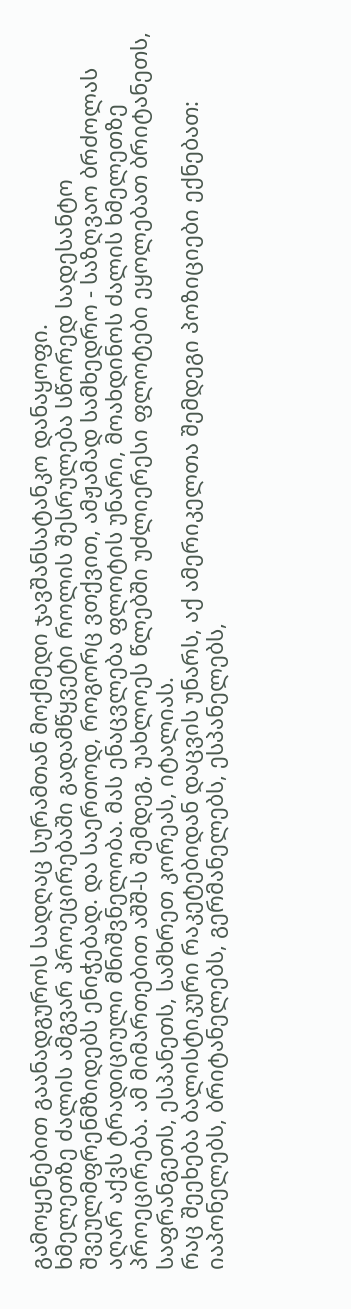გამოყენებით გაანადგუროს სადღაც სურამთან მოქმედი ჯავშანსატანკო დანაყოფი.
ხმელეთზე ძალის ამგვარ პროეცირებაში გადამწყვეტი როლის შესრულება სწორედ სადესანტო შვეულმფრენმზიდებს ენიჭებად. და საერთოდ, როგორც ვთქვით, ამჟამად სამხედრო - საზღვაო ბრძოლას აღარ აქვს ტრადიციული მნიშვნელობა. მას ენაცვლება ფლოტის უნარი, მოახდინოს ძალის ხმელეთზე პროეცირება. ამ მიმართებით აშშ-ს შემდეგ, უახლოეს წლებში უძლიერესი ფლოტები ეყოლებათ ბრიტანეთს, საფრანგეთს, ესპანეთს, სამხრეთ კორეას, იტალიას.
რაც შეეხება ბალისტიკური რაკეტებიდან დაცვის უნარს, აქ ამერიკელთა შემდეგი პოზიციები ექნებათ: იაპონელებს, ბრიტანელებს, გერმანელებს, ესპანელებს,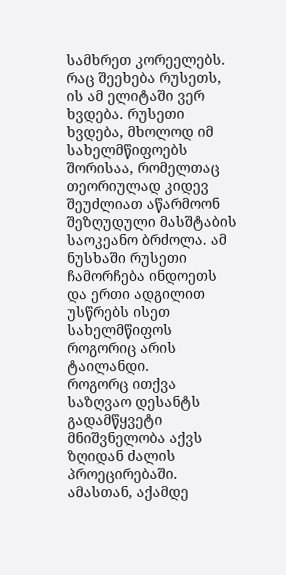სამხრეთ კორეელებს. რაც შეეხება რუსეთს, ის ამ ელიტაში ვერ ხვდება. რუსეთი ხვდება, მხოლოდ იმ სახელმწიფოებს შორისაა, რომელთაც თეორიულად კიდევ შეუძლიათ აწარმოონ შეზღუდული მასშტაბის საოკეანო ბრძოლა. ამ ნუსხაში რუსეთი ჩამორჩება ინდოეთს და ერთი ადგილით უსწრებს ისეთ სახელმწიფოს როგორიც არის ტაილანდი.
როგორც ითქვა საზღვაო დესანტს გადამწყვეტი მნიშვნელობა აქვს ზღიდან ძალის პროეცირებაში. ამასთან, აქამდე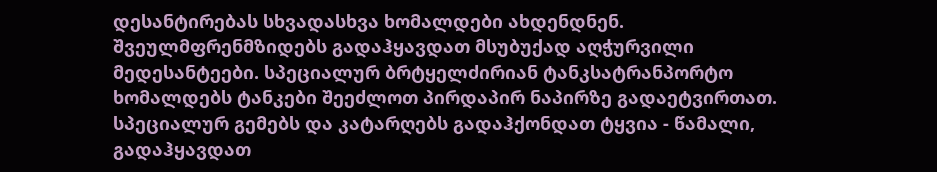დესანტირებას სხვადასხვა ხომალდები ახდენდნენ. შვეულმფრენმზიდებს გადაჰყავდათ მსუბუქად აღჭურვილი მედესანტეები. სპეციალურ ბრტყელძირიან ტანკსატრანპორტო ხომალდებს ტანკები შეეძლოთ პირდაპირ ნაპირზე გადაეტვირთათ. სპეციალურ გემებს და კატარღებს გადაჰქონდათ ტყვია - წამალი, გადაჰყავდათ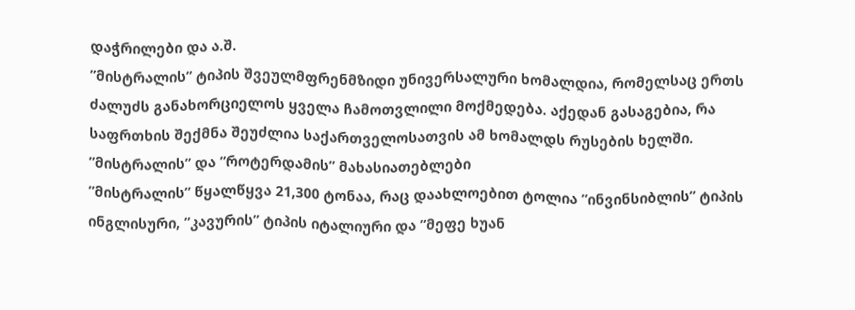დაჭრილები და ა.შ.
”მისტრალის” ტიპის შვეულმფრენმზიდი უნივერსალური ხომალდია, რომელსაც ერთს ძალუძს განახორციელოს ყველა ჩამოთვლილი მოქმედება. აქედან გასაგებია, რა საფრთხის შექმნა შეუძლია საქართველოსათვის ამ ხომალდს რუსების ხელში.
”მისტრალის” და ”როტერდამის” მახასიათებლები
”მისტრალის” წყალწყვა 21,300 ტონაა, რაც დაახლოებით ტოლია ”ინვინსიბლის” ტიპის ინგლისური, ”კავურის” ტიპის იტალიური და ”მეფე ხუან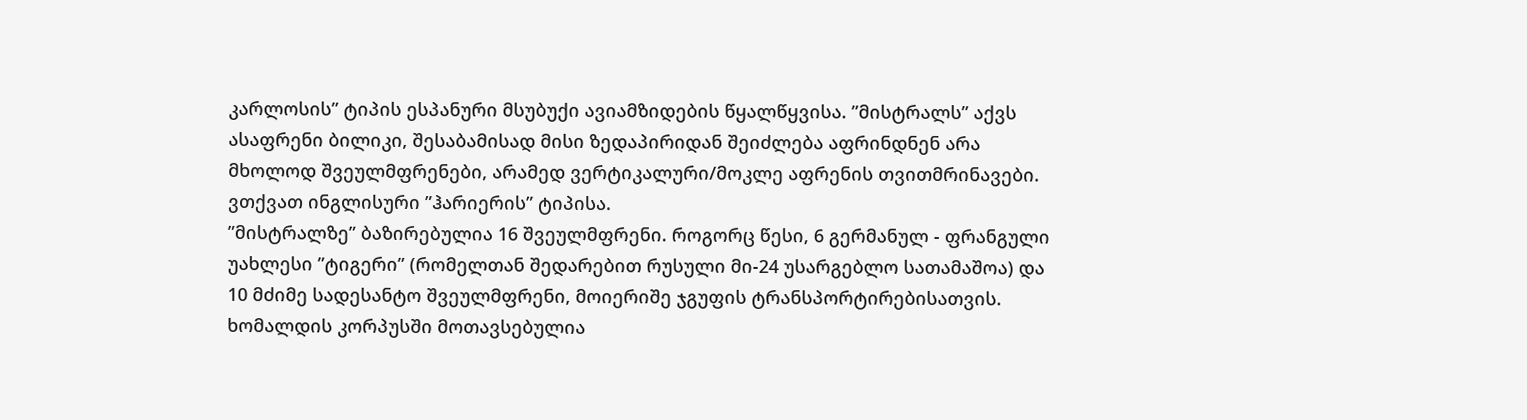კარლოსის” ტიპის ესპანური მსუბუქი ავიამზიდების წყალწყვისა. ”მისტრალს” აქვს ასაფრენი ბილიკი, შესაბამისად მისი ზედაპირიდან შეიძლება აფრინდნენ არა მხოლოდ შვეულმფრენები, არამედ ვერტიკალური/მოკლე აფრენის თვითმრინავები. ვთქვათ ინგლისური ”ჰარიერის” ტიპისა.
”მისტრალზე” ბაზირებულია 16 შვეულმფრენი. როგორც წესი, 6 გერმანულ - ფრანგული უახლესი ”ტიგერი” (რომელთან შედარებით რუსული მი-24 უსარგებლო სათამაშოა) და 10 მძიმე სადესანტო შვეულმფრენი, მოიერიშე ჯგუფის ტრანსპორტირებისათვის. ხომალდის კორპუსში მოთავსებულია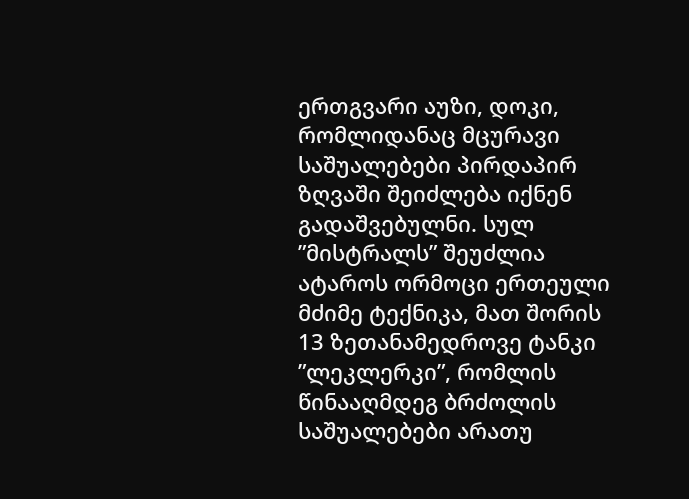ერთგვარი აუზი, დოკი, რომლიდანაც მცურავი საშუალებები პირდაპირ ზღვაში შეიძლება იქნენ გადაშვებულნი. სულ ”მისტრალს” შეუძლია ატაროს ორმოცი ერთეული მძიმე ტექნიკა, მათ შორის 13 ზეთანამედროვე ტანკი ”ლეკლერკი”, რომლის წინააღმდეგ ბრძოლის საშუალებები არათუ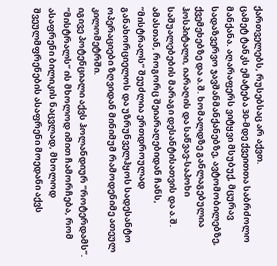ქართველებს, რუსებსაც არ აქვთ.
ცამეტ ტანკს ემატება 30-მდე ქვეითთა საბრძოლო მანქანა. აღარაფერს ვიტყვი მსუბუქ, მცურავ სადაზვერვო ჯავშანმანქანებზე, ავტომობილებზე, ქვემეხებზე და ა.შ. ხომალდზე განლაგებულია ჰოსპიტალი, იარაღის და საწვავ-საპოხი საშუალებების მარაგი დესანტისათვის და ა.შ. ამასთან, როგორც შეიარაღებიდან ჩანს, ”მისტრალს” შეუძლია ერთდროულად განახორციელოს და უზრუნველჰყოს სადესანტო ოპერაციები ზღვიდან მინიმუმ რამოდენიმე ათეულ კილომეტრში.
იგივე პოტენციალი აქვს ჰოლანდიურ ”როტერდამს”. ”მისტრალს” ის მხოლოდ იმით ჩამორჩება, რომ ასაფრენი ბილიკის ნაცვლად, მხოლოდ შვეულმფრენების ასაფრენი მოედანი აქვს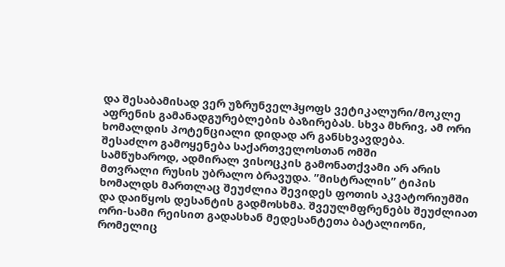და შესაბამისად ვერ უზრუნველჰყოფს ვეტიკალური/მოკლე აფრენის გამანადგურებლების ბაზირებას. სხვა მხრივ, ამ ორი ხომალდის პოტენციალი დიდად არ განსხვავდება.
შესაძლო გამოყენება საქართველოსთან ომში
სამწუხაროდ, ადმირალ ვისოცკის გამონათქვამი არ არის მთვრალი რუსის უბრალო ბრავუდა. ”მისტრალის” ტიპის ხომალდს მართლაც შეუძლია შევიდეს ფოთის აკვატორიუმში და დაიწყოს დესანტის გადმოსხმა. შვეულმფრენებს შეუძლიათ ორი-სამი რეისით გადასხან მედესანტეთა ბატალიონი, რომელიც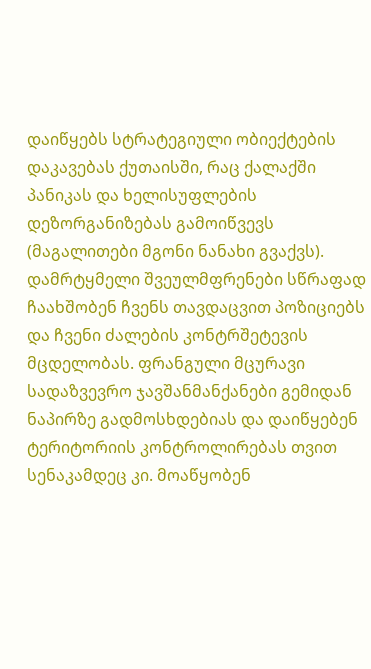დაიწყებს სტრატეგიული ობიექტების დაკავებას ქუთაისში, რაც ქალაქში პანიკას და ხელისუფლების დეზორგანიზებას გამოიწვევს (მაგალითები მგონი ნანახი გვაქვს).
დამრტყმელი შვეულმფრენები სწრაფად ჩაახშობენ ჩვენს თავდაცვით პოზიციებს და ჩვენი ძალების კონტრშეტევის მცდელობას. ფრანგული მცურავი სადაზვევრო ჯავშანმანქანები გემიდან ნაპირზე გადმოსხდებიას და დაიწყებენ ტერიტორიის კონტროლირებას თვით სენაკამდეც კი. მოაწყობენ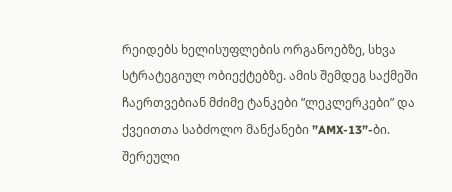რეიდებს ხელისუფლების ორგანოებზე, სხვა სტრატეგიულ ობიექტებზე. ამის შემდეგ საქმეში ჩაერთვებიან მძიმე ტანკები ”ლეკლერკები” და ქვეითთა საბძოლო მანქანები ”AMX-13”-ბი.
შერეული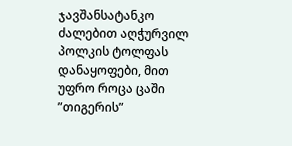ჯავშანსატანკო ძალებით აღჭურვილ პოლკის ტოლფას დანაყოფები, მით უფრო როცა ცაში ”თიგერის”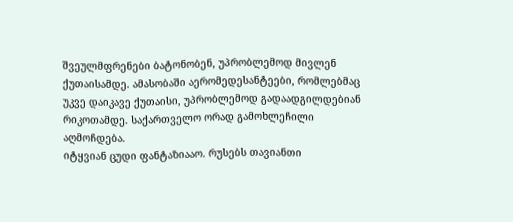შვეულმფრენები ბატონობენ, უპრობლემოდ მივლენ ქუთაისამდე. ამასობაში აერომედესანტეები, რომლებმაც უკვე დაიკავე ქუთაისი, უპრობლემოდ გადაადგილდებიან რიკოთამდე. საქართველო ორად გამოხლეჩილი აღმოჩდება.
იტყვიან ცუდი ფანტაზიააო. რუსებს თავიანთი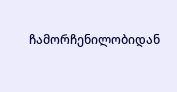ჩამორჩენილობიდან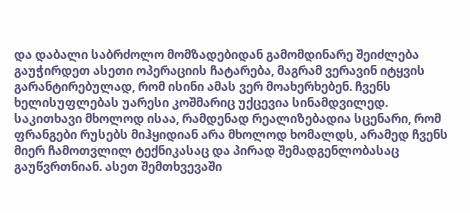და დაბალი საბრძოლო მომზადებიდან გამომდინარე შეიძლება გაუჭირდეთ ასეთი ოპერაციის ჩატარება, მაგრამ ვერავინ იტყვის გარანტირებულად, რომ ისინი ამას ვერ მოახერხებენ. ჩვენს ხელისუფლებას უარესი კოშმარიც უქცევია სინამდვილედ.
საკითხავი მხოლოდ ისაა, რამდენად რეალიზებადია სცენარი, რომ ფრანგები რუსებს მიჰყიდიან არა მხოლოდ ხომალდს, არამედ ჩვენს მიერ ჩამოთვლილ ტექნიკასაც და პირად შემადგენლობასაც გაუწვრთნიან. ასეთ შემთხვევაში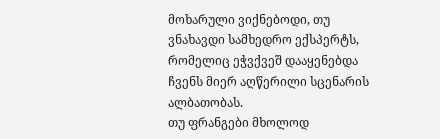მოხარული ვიქნებოდი, თუ ვნახავდი სამხედრო ექსპერტს, რომელიც ეჭვქვეშ დააყენებდა ჩვენს მიერ აღწერილი სცენარის ალბათობას.
თუ ფრანგები მხოლოდ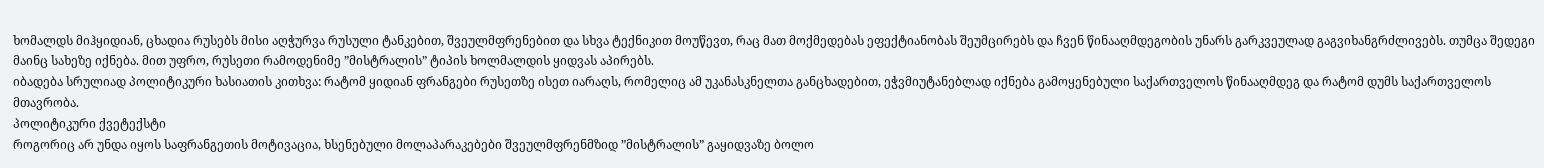ხომალდს მიჰყიდიან, ცხადია რუსებს მისი აღჭურვა რუსული ტანკებით, შვეულმფრენებით და სხვა ტექნიკით მოუწევთ, რაც მათ მოქმედებას ეფექტიანობას შეუმცირებს და ჩვენ წინააღმდეგობის უნარს გარკვეულად გაგვიხანგრძლივებს. თუმცა შედეგი მაინც სახეზე იქნება. მით უფრო, რუსეთი რამოდენიმე ”მისტრალის” ტიპის ხოლმალდის ყიდვას აპირებს.
იბადება სრულიად პოლიტიკური ხასიათის კითხვა: რატომ ყიდიან ფრანგები რუსეთზე ისეთ იარაღს, რომელიც ამ უკანასკნელთა განცხადებით, ეჭვმიუტანებლად იქნება გამოყენებული საქართველოს წინააღმდეგ და რატომ დუმს საქართველოს მთავრობა.
პოლიტიკური ქვეტექსტი
როგორიც არ უნდა იყოს საფრანგეთის მოტივაცია, ხსენებული მოლაპარაკებები შვეულმფრენმზიდ ”მისტრალის” გაყიდვაზე ბოლო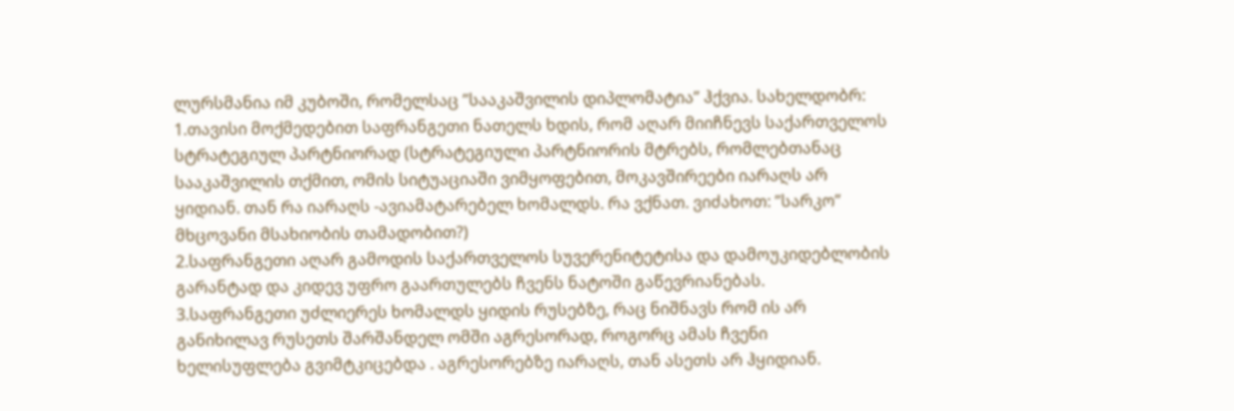ლურსმანია იმ კუბოში, რომელსაც ”სააკაშვილის დიპლომატია” ჰქვია. სახელდობრ:
1.თავისი მოქმედებით საფრანგეთი ნათელს ხდის, რომ აღარ მიიჩნევს საქართველოს სტრატეგიულ პარტნიორად (სტრატეგიული პარტნიორის მტრებს, რომლებთანაც სააკაშვილის თქმით, ომის სიტუაციაში ვიმყოფებით, მოკავშირეები იარაღს არ ყიდიან. თან რა იარაღს -ავიამატარებელ ხომალდს. რა ვქნათ. ვიძახოთ: ”სარკო” მხცოვანი მსახიობის თამადობით?)
2.საფრანგეთი აღარ გამოდის საქართველოს სუვერენიტეტისა და დამოუკიდებლობის გარანტად და კიდევ უფრო გაართულებს ჩვენს ნატოში გაწევრიანებას.
3.საფრანგეთი უძლიერეს ხომალდს ყიდის რუსებზე, რაც ნიშნავს რომ ის არ განიხილავ რუსეთს შარშანდელ ომში აგრესორად, როგორც ამას ჩვენი ხელისუფლება გვიმტკიცებდა . აგრესორებზე იარაღს, თან ასეთს არ ჰყიდიან.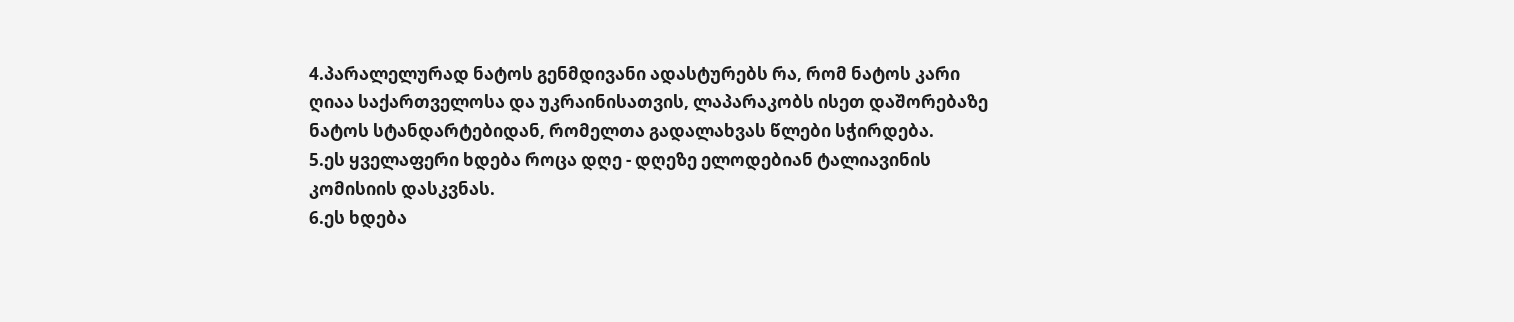4.პარალელურად ნატოს გენმდივანი ადასტურებს რა, რომ ნატოს კარი ღიაა საქართველოსა და უკრაინისათვის, ლაპარაკობს ისეთ დაშორებაზე ნატოს სტანდარტებიდან, რომელთა გადალახვას წლები სჭირდება.
5.ეს ყველაფერი ხდება როცა დღე - დღეზე ელოდებიან ტალიავინის კომისიის დასკვნას.
6.ეს ხდება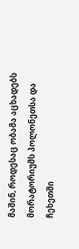მაშინ, როდესაც ობამა აცხადებს მორატორიუმს პოლონეთსა და ჩეხეთში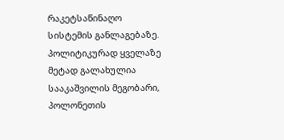რაკეტსაწინაღო სისტემის განლაგებაზე. პოლიტიკურად ყველაზე მეტად გალახულია სააკაშვილის მეგობარი, პოლონეთის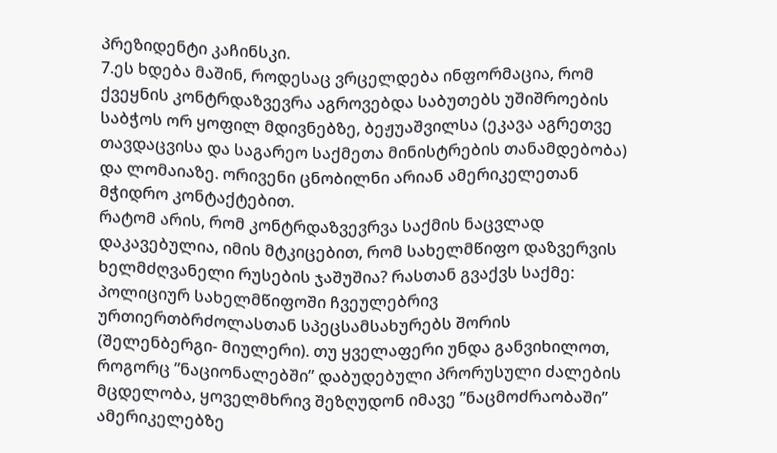პრეზიდენტი კაჩინსკი.
7.ეს ხდება მაშინ, როდესაც ვრცელდება ინფორმაცია, რომ ქვეყნის კონტრდაზვევრა აგროვებდა საბუთებს უშიშროების საბჭოს ორ ყოფილ მდივნებზე, ბეჟუაშვილსა (ეკავა აგრეთვე თავდაცვისა და საგარეო საქმეთა მინისტრების თანამდებობა) და ლომაიაზე. ორივენი ცნობილნი არიან ამერიკელეთან მჭიდრო კონტაქტებით.
რატომ არის, რომ კონტრდაზვევრვა საქმის ნაცვლად დაკავებულია, იმის მტკიცებით, რომ სახელმწიფო დაზვერვის ხელმძღვანელი რუსების ჯაშუშია? რასთან გვაქვს საქმე: პოლიციურ სახელმწიფოში ჩვეულებრივ ურთიერთბრძოლასთან სპეცსამსახურებს შორის (შელენბერგი- მიულერი). თუ ყველაფერი უნდა განვიხილოთ, როგორც ”ნაციონალებში” დაბუდებული პრორუსული ძალების მცდელობა, ყოველმხრივ შეზღუდონ იმავე ”ნაცმოძრაობაში” ამერიკელებზე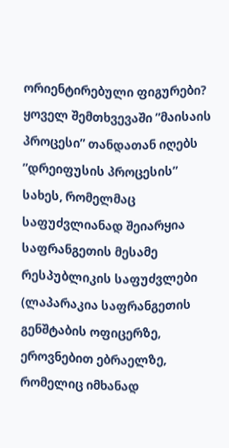ორიენტირებული ფიგურები?
ყოველ შემთხვევაში ”მაისაის პროცესი” თანდათან იღებს ”დრეიფუსის პროცესის” სახეს, რომელმაც საფუძვლიანად შეიარყია საფრანგეთის მესამე რესპუბლიკის საფუძვლები (ლაპარაკია საფრანგეთის გენშტაბის ოფიცერზე, ეროვნებით ებრაელზე, რომელიც იმხანად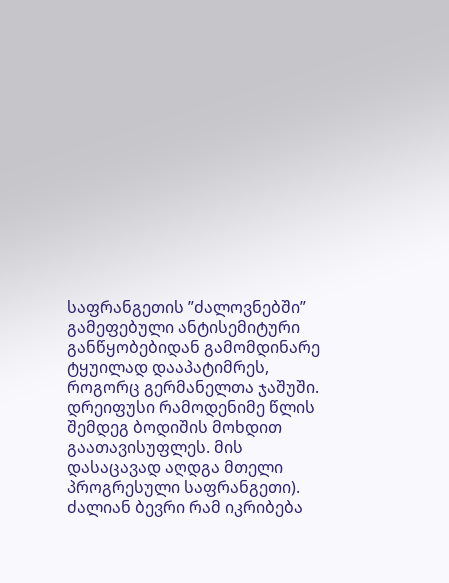საფრანგეთის ”ძალოვნებში” გამეფებული ანტისემიტური განწყობებიდან გამომდინარე ტყუილად დააპატიმრეს, როგორც გერმანელთა ჯაშუში. დრეიფუსი რამოდენიმე წლის შემდეგ ბოდიშის მოხდით გაათავისუფლეს. მის დასაცავად აღდგა მთელი პროგრესული საფრანგეთი).
ძალიან ბევრი რამ იკრიბება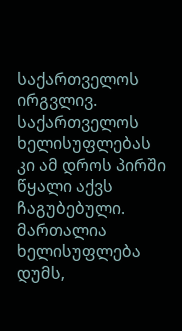საქართველოს ირგვლივ. საქართველოს ხელისუფლებას კი ამ დროს პირში წყალი აქვს ჩაგუბებული. მართალია ხელისუფლება დუმს,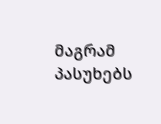მაგრამ პასუხებს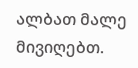ალბათ მალე მივიღებთ.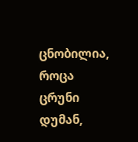ცნობილია, როცა ცრუნი დუმან,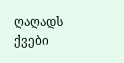ღაღადს ქვები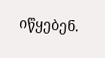იწყებენ.